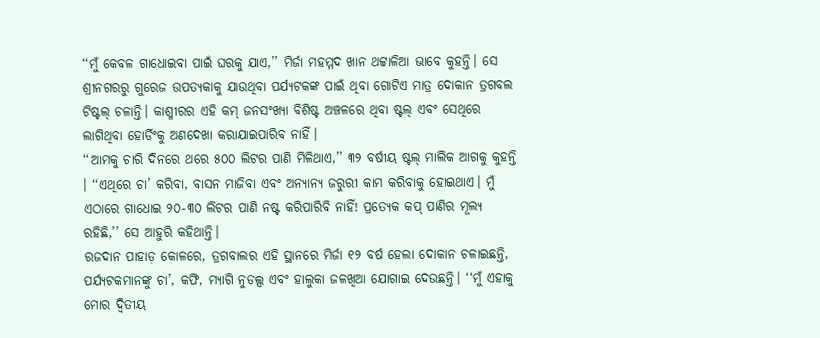‘‘ମୁଁ କେବଳ ଗାଧୋଇବା ପାଇଁ ଘରକୁ ଯାଏ,’’ ମିର୍ଜା ମହମ୍ମଦ ଖାନ ଥଟ୍ଟାଳିଆ ଭାବେ କୁହନ୍ତି। ସେ ଶ୍ରୀନଗରରୁ ଗୁରେଜ ଉପତ୍ୟକାକୁ ଯାଉଥିବା ପର୍ଯ୍ୟଟକଙ୍କ ପାଇଁ ଥିବା ଗୋଟିଏ ମାତ୍ର ଦୋକାନ ତ୍ରଗବଲ ଟିଷ୍ଟଲ୍ ଚଳାନ୍ତି। କାଶ୍ମୀରର ଏହି କମ୍ ଜନସଂଖ୍ୟା ବିଶିଷ୍ଟ ଅଞ୍ଚଳରେ ଥିବା ଷ୍ଟଲ୍ ଏବଂ ସେଥିରେ ଲାଗିଥିବା ହୋର୍ଡିଂକୁ ଅଣଦେଖା କରାଯାଇପାରିବ ନାହିଁ।
‘‘ଆମକୁ ଚାରି ଦିନରେ ଥରେ ୫୦୦ ଲିଟର ପାଣି ମିଳିଥାଏ,’’ ୩୨ ବର୍ଷୀୟ ଷ୍ଟଲ୍ ମାଲିକ ଆଗକୁ କୁହନ୍ତି । ‘‘ଏଥିରେ ଚା’ କରିବା, ବାସନ ମାଜିବା ଏବଂ ଅନ୍ୟାନ୍ୟ ଜରୁରୀ କାମ କରିବାକୁ ହୋଇଥାଏ। ମୁଁ ଏଠାରେ ଗାଧୋଇ ୨୦-୩୦ ଲିଟର ପାଣି ନଷ୍ଟ କରିପାରିବି ନାହିଁ! ପ୍ରତ୍ୟେକ କପ୍ ପାଣିର ମୂଲ୍ୟ ରହିଛି,’’ ସେ ଆହୁରି କହିଥାନ୍ତି।
ରଜଦାନ ପାହାଡ଼ କୋଳରେ, ତ୍ରଗବାଲର ଏହି ସ୍ଥାନରେ ମିର୍ଜା ୧୨ ବର୍ଷ ହେଲା ଦୋକାନ ଚଳାଇଛନ୍ତି, ପର୍ଯ୍ୟଟକମାନଙ୍କୁ ଚା’, କଫି, ମ୍ୟାଗି ନୁଡଲ୍ସ ଏବଂ ହାଲୁକା ଜଳଖିଆ ଯୋଗାଇ ଦେଉଛନ୍ତି। ‘‘ମୁଁ ଏହାକୁ ମୋର ଦ୍ୱିତୀୟ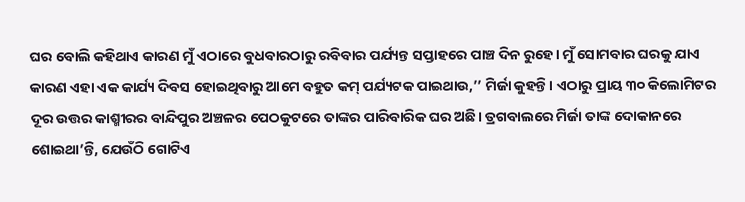ଘର ବୋଲି କହିଥାଏ କାରଣ ମୁଁ ଏଠାରେ ବୁଧବାରଠାରୁ ରବିବାର ପର୍ଯ୍ୟନ୍ତ ସପ୍ତାହରେ ପାଞ୍ଚ ଦିନ ରୁହେ। ମୁଁ ସୋମବାର ଘରକୁ ଯାଏ କାରଣ ଏହା ଏକ କାର୍ଯ୍ୟ ଦିବସ ହୋଇଥିବାରୁ ଆମେ ବହୁତ କମ୍ ପର୍ଯ୍ୟଟକ ପାଇଥାଉ,’’ ମିର୍ଜା କୁହନ୍ତି। ଏଠାରୁ ପ୍ରାୟ ୩୦ କିଲୋମିଟର ଦୂର ଉତ୍ତର କାଶ୍ମୀରର ବାନ୍ଦିପୁର ଅଞ୍ଚଳର ପେଠକୁଟରେ ତାଙ୍କର ପାରିବାରିକ ଘର ଅଛି। ତ୍ରଗବାଲରେ ମିର୍ଜା ତାଙ୍କ ଦୋକାନରେ ଶୋଇଥା’ନ୍ତି, ଯେଉଁଠି ଗୋଟିଏ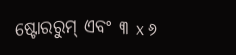ଷ୍ଟୋରରୁମ୍ ଏବଂ ୩ x ୬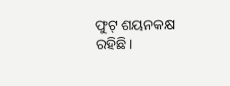ଫୁଟ୍ ଶୟନକକ୍ଷ ରହିଛି।